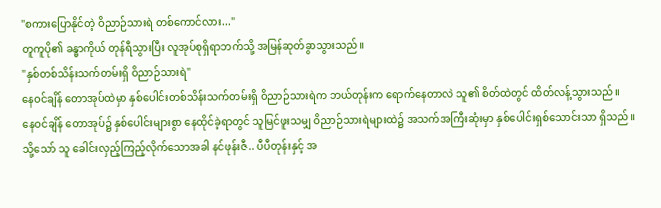"စကားပြောနိုင်တဲ့ ဝိညာဉ်သားရဲ တစ်ကောင်လား..."
တူကူပို၏ ခန္ဓာကိုယ် တုန်ရီသွားပြီး လူအုပ်စုရှိရာဘက်သို့ အမြန်ဆုတ်ခွာသွားသည်။
"နှစ်တစ်သိန်းသက်တမ်းရှိ ဝိညာဉ်သားရဲ"
နေဝင်ချိန် တောအုပ်ထဲမှာ နှစ်ပေါင်းတစ်သိန်းသက်တမ်းရှိ ဝိညာဉ်သားရဲက ဘယ်တုန်းက ရောက်နေတာလဲ သူ၏ စိတ်ထဲတွင် ထိတ်လန့်သွားသည်။
နေဝင်ချိန် တောအုပ်၌ နှစ်ပေါင်းများစွာ နေထိုင်ခဲ့ရာတွင် သူမြင်ဖူးသမျှ ဝိညာဉ်သားရဲများထဲ၌ အသက်အကြီးဆုံးမှာ နှစ်ပေါင်းရှစ်သောင်းသာ ရှိသည်။
သို့သော် သူ ခေါင်းလှည့်ကြည့်လိုက်သောအခါ နင်ဖုန်းဇီ.. ပီပီတုန်းနှင့် အ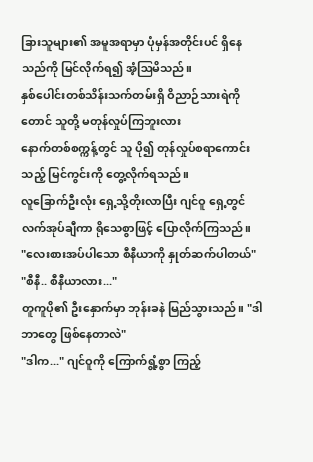ခြားသူများ၏ အမူအရာမှာ ပုံမှန်အတိုင်းပင် ရှိနေသည်ကို မြင်လိုက်ရ၍ အံ့ဩမိသည်။
နှစ်ပေါင်းတစ်သိန်းသက်တမ်းရှိ ဝိညာဉ်သားရဲကိုတောင် သူတို့ မတုန်လှုပ်ကြဘူးလား
နောက်တစ်စက္ကန့်တွင် သူ ပို၍ တုန်လှုပ်စရာကောင်းသည့် မြင်ကွင်းကို တွေ့လိုက်ရသည်။
လူခြောက်ဦးလုံး ရှေ့သို့တိုးလာပြီး ဂျင်ဝူ ရှေ့တွင် လက်အုပ်ချီကာ ရိုသေစွာဖြင့် ပြောလိုက်ကြသည်။
"လေးစားအပ်ပါသော စီနီယာကို နှုတ်ဆက်ပါတယ်"
"စီနီ.. စီနီယာလား..."
တူကူပို၏ ဦးနှောက်မှာ ဘုန်းခနဲ မြည်သွားသည်။ "ဒါ ဘာတွေ ဖြစ်နေတာလဲ"
"ဒါက..." ဂျင်ဝူကို ကြောက်ရွံ့စွာ ကြည့်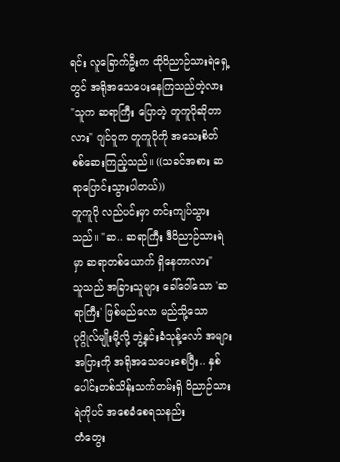ရင်း လူခြောက်ဦးက ထိုဝိညာဉ်သားရဲရှေ့တွင် အရိုအသေပေးနေကြသည်တဲ့လား
"သူက ဆရာကြီး ပြောတဲ့ တူကူပိုဆိုတာလား" ဂျင်ဝူက တူကူပိုကို အသေးစိတ် စစ်ဆေးကြည့်သည်။ ((သခင်အစား ဆရာပြောင်းသွားပါတယ်))
တူကူပို လည်ပင်းမှာ တင်းကျပ်သွားသည်။ "ဆ.. ဆရာကြီး ဒီဝိညာဉ်သားရဲမှာ ဆရာတစ်ယောက် ရှိနေတာလား"
သူသည် အခြားသူများ ခေါ်ဝေါ်သော 'ဆရာကြီး' ဖြစ်မည်လော မည်သို့သော ပုဂ္ဂိုလ်မျိုးမို့လို့ ဘွဲ့နှင်းခံသုန့်လော် အများအပြားကို အရိုအသေပေးစေပြီး.. နှစ်ပေါင်းတစ်သိန်းသက်တမ်းရှိ ဝိညာဉ်သားရဲကိုပင် အစေခံစေရသနည်း
တံတွေး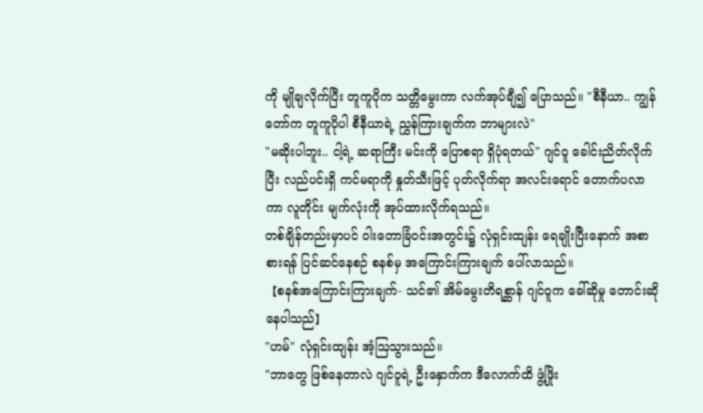ကို မျိုချလိုက်ပြီး တူကူပိုက သတ္တိမွေးကာ လက်အုပ်ချီ၍ ပြောသည်။ "စီနီယာ.. ကျွန်တော်က တူကူပိုပါ စီနီယာရဲ့ ညွှန်ကြားချက်က ဘာများလဲ"
"မဆိုးပါဘူး.. ငါ့ရဲ့ ဆရာကြီး မင်းကို ပြောစရာ ရှိပုံရတယ်" ဂျင်ဝူ ခေါင်းညိတ်လိုက်ပြီး လည်ပင်းရှိ ကင်မရာကို နှုတ်သီးဖြင့် ပုတ်လိုက်ရာ အလင်းရောင် တောက်ပလာကာ လူတိုင်း မျက်လုံးကို အုပ်ထားလိုက်ရသည်။
တစ်ချိန်တည်းမှာပင် ဝါးတောခြံဝင်းအတွင်း၌ လုံရှင်းထျန်း ရေချိုးပြီးနောက် အစာစားရန် ပြင်ဆင်နေစဉ် စနစ်မှ အကြောင်းကြားချက် ပေါ်လာသည်။
【စနစ်အကြောင်းကြားချက်- သင်၏ အိမ်မွေးတိရစ္ဆာန် ဂျင်ဝူက ခေါ်ဆိုမှု တောင်းဆိုနေပါသည်】
"ဟမ်" လုံရှင်းထျန်း အံ့ဩသွားသည်။
"ဘာတွေ ဖြစ်နေတာလဲ ဂျင်ဝူရဲ့ ဦးနှောက်က ဒီလောက်ထိ ဖွံ့ဖြိုး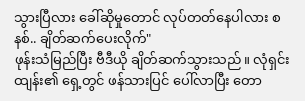သွားပြီလား ခေါ်ဆိုမှုတောင် လုပ်တတ်နေပါလား စနစ်.. ချိတ်ဆက်ပေးလိုက်"
ဖုန်းသံမြည်ပြီး ဗီဒီယို ချိတ်ဆက်သွားသည်။ လုံရှင်းထျန်း၏ ရှေ့တွင် ဖန်သားပြင် ပေါ်လာပြီး တော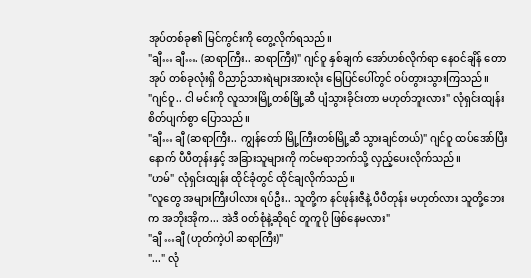အုပ်တစ်ခု၏ မြင်ကွင်းကို တွေ့လိုက်ရသည်။
"ချီ… ချီ…. (ဆရာကြီး.. ဆရာကြီး)" ဂျင်ဝူ နှစ်ချက် အော်ဟစ်လိုက်ရာ နေဝင်ချိန် တောအုပ် တစ်ခုလုံးရှိ ဝိညာဉ်သားရဲများအားလုံး မြေပြင်ပေါ်တွင် ဝပ်တွားသွားကြသည်။
"ဂျင်ဝူ.. ငါ မင်းကို လူသားမြို့တစ်မြို့ဆီ ပျံသွားခိုင်းတာ မဟုတ်ဘူးလား" လုံရှင်းထျန်း စိတ်ပျက်စွာ ပြောသည်။
"ချီ… ချီ (ဆရာကြီး.. ကျွန်တော် မြို့ကြီးတစ်မြို့ဆီ သွားချင်တယ်)" ဂျင်ဝူ ထပ်အော်ပြီးနောက် ပီပီတုန်းနှင့် အခြားသူများကို ကင်မရာဘက်သို့ လှည့်ပေးလိုက်သည်။
"ဟမ်" လုံရှင်းထျန်း ထိုင်ခုံတွင် ထိုင်ချလိုက်သည်။
"လူတွေ အများကြီးပါလား ရပ်ဦး.. သူတို့က နင်ဖုန်းဇီနဲ့ ပီပီတုန်း မဟုတ်လား သူတို့ဘေးက အဘိုးအိုက... အဲဒီ ဝတ်စုံနဲ့ဆိုရင် တူကူပို ဖြစ်နေမလား"
"ချီ …ချီ (ဟုတ်ကဲ့ပါ ဆရာကြီး)"
"..." လုံ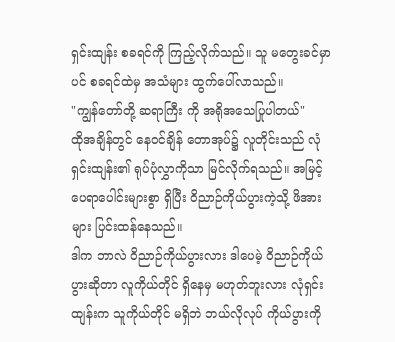ရှင်းထျန်း စခရင်ကို ကြည့်လိုက်သည်။ သူ မတွေးခင်မှာပင် စခရင်ထဲမှ အသံများ ထွက်ပေါ်လာသည်။
"ကျွန်တော်တို့ ဆရာကြီး ကို အရိုအသေပြုပါတယ်"
ထိုအချိန်တွင် နေဝင်ချိန် တောအုပ်၌ လူတိုင်းသည် လုံရှင်းထျန်း၏ ရုပ်ပုံလွှာကိုသာ မြင်လိုက်ရသည်။ အမြင့် ပေရာပေါင်းများစွာ ရှိပြီး ဝိညာဉ်ကိုယ်ပွားကဲ့သို့ ဖိအားများ ပြင်းထန်နေသည်။
ဒါက ဘာလဲ ဝိညာဉ်ကိုယ်ပွားလား ဒါပေမဲ့ ဝိညာဉ်ကိုယ်ပွားဆိုတာ လူကိုယ်တိုင် ရှိနေမှ မဟုတ်ဘူးလား လုံရှင်းထျန်းက သူကိုယ်တိုင် မရှိဘဲ ဘယ်လိုလုပ် ကိုယ်ပွားကို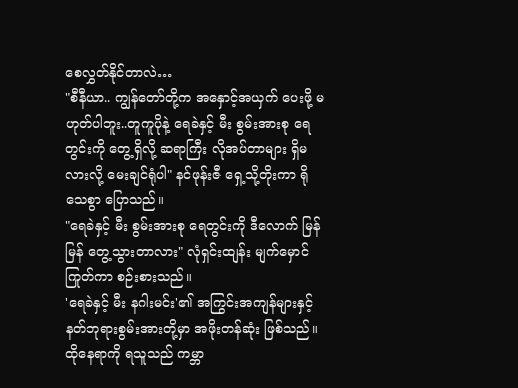စေလွှတ်နိုင်တာလဲ…
"စီနီယာ.. ကျွန်တော်တို့က အနှောင့်အယှက် ပေးဖို့ မဟုတ်ပါဘူး..တူကူပိုနဲ့ ရေခဲနှင့် မီး စွမ်းအားစု ရေတွင်းကို တွေ့ရှိလို့ ဆရာကြီး လိုအပ်တာများ ရှိမလားလို့ မေးချင်ရုံပါ" နင်ဖုန်းဇီ ရှေ့သို့တိုးကာ ရိုသေစွာ ပြောသည်။
"ရေခဲနှင့် မီး စွမ်းအားစု ရေတွင်းကို ဒီလောက် မြန်မြန် တွေ့သွားတာလား" လုံရှင်းထျန်း မျက်မှောင်ကြုတ်ကာ စဉ်းစားသည်။
'ရေခဲနှင့် မီး နဂါးမင်း'၏ အကြွင်းအကျန်များနှင့် နတ်ဘုရားစွမ်းအားတို့မှာ အဖိုးတန်ဆုံး ဖြစ်သည်။ ထိုနေရာကို ရသူသည် ကမ္ဘာ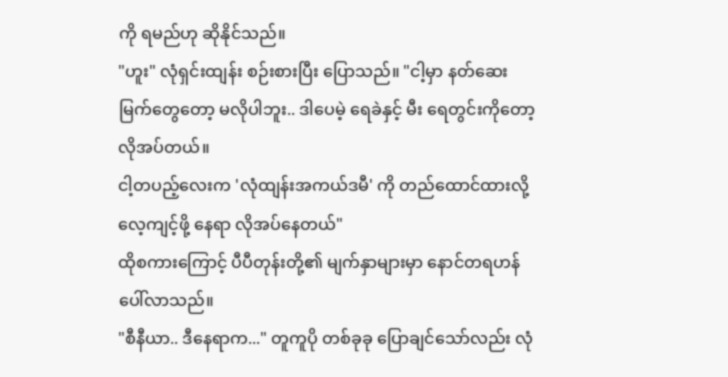ကို ရမည်ဟု ဆိုနိုင်သည်။
"ဟူး" လုံရှင်းထျန်း စဉ်းစားပြီး ပြောသည်။ "ငါ့မှာ နတ်ဆေးမြက်တွေတော့ မလိုပါဘူး.. ဒါပေမဲ့ ရေခဲနှင့် မီး ရေတွင်းကိုတော့ လိုအပ်တယ်။
ငါ့တပည့်လေးက 'လုံထျန်းအကယ်ဒမီ' ကို တည်ထောင်ထားလို့ လေ့ကျင့်ဖို့ နေရာ လိုအပ်နေတယ်"
ထိုစကားကြောင့် ပီပီတုန်းတို့၏ မျက်နှာများမှာ နောင်တရဟန် ပေါ်လာသည်။
"စီနီယာ.. ဒီနေရာက..." တူကူပို တစ်ခုခု ပြောချင်သော်လည်း လုံ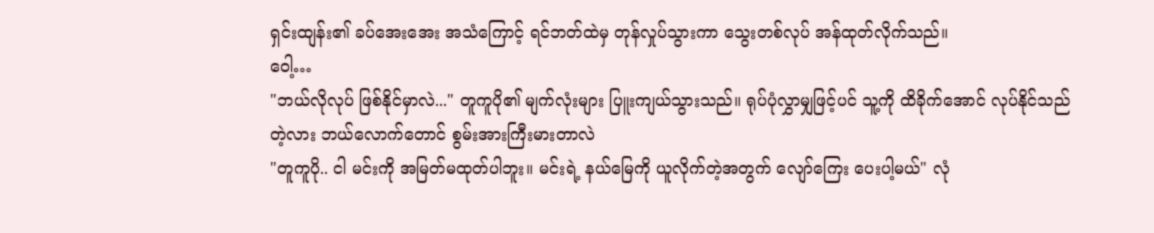ရှင်းထျန်း၏ ခပ်အေးအေး အသံကြောင့် ရင်ဘတ်ထဲမှ တုန်လှုပ်သွားကာ သွေးတစ်လုပ် အန်ထုတ်လိုက်သည်။
ဝေါ့…
"ဘယ်လိုလုပ် ဖြစ်နိုင်မှာလဲ..." တူကူပို၏ မျက်လုံးများ ပြူးကျယ်သွားသည်။ ရုပ်ပုံလွှာမျှဖြင့်ပင် သူ့ကို ထိခိုက်အောင် လုပ်နိုင်သည်တဲ့လား ဘယ်လောက်တောင် စွမ်းအားကြီးမားတာလဲ
"တူကူပို.. ငါ မင်းကို အမြတ်မထုတ်ပါဘူး။ မင်းရဲ့ နယ်မြေကို ယူလိုက်တဲ့အတွက် လျော်ကြေး ပေးပါ့မယ်" လုံ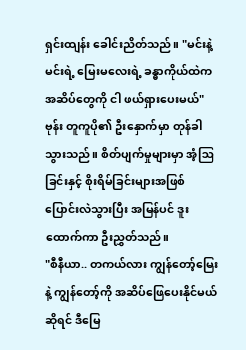ရှင်းထျန်း ခေါင်းညိတ်သည်။ "မင်းနဲ့ မင်းရဲ့ မြေးမလေးရဲ့ ခန္ဓာကိုယ်ထဲက အဆိပ်တွေကို ငါ ဖယ်ရှားပေးမယ်"
ဗုန်း တူကူပို၏ ဦးနှောက်မှာ တုန်ခါသွားသည်။ စိတ်ပျက်မှုများမှာ အံ့ဩခြင်းနှင့် စိုးရိမ်ခြင်းများအဖြစ် ပြောင်းလဲသွားပြီး အမြန်ပင် ဒူးထောက်ကာ ဦးညွှတ်သည်။
"စီနီယာ.. တကယ်လား ကျွန်တော့်မြေးနဲ့ ကျွန်တော့်ကို အဆိပ်ဖြေပေးနိုင်မယ်ဆိုရင် ဒီမြေ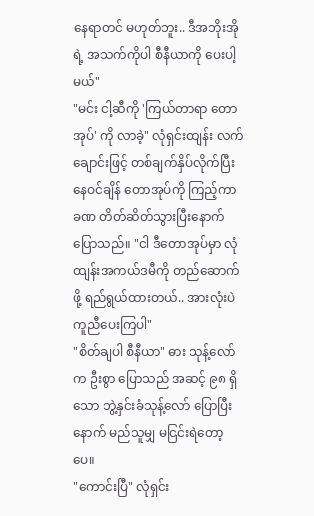နေရာတင် မဟုတ်ဘူး.. ဒီအဘိုးအိုရဲ့ အသက်ကိုပါ စီနီယာကို ပေးပါ့မယ်"
"မင်း ငါ့ဆီကို 'ကြယ်တာရာ တောအုပ်' ကို လာခဲ့" လုံရှင်းထျန်း လက်ချောင်းဖြင့် တစ်ချက်နှိပ်လိုက်ပြီး နေဝင်ချိန် တောအုပ်ကို ကြည့်ကာ ခဏ တိတ်ဆိတ်သွားပြီးနောက် ပြောသည်။ "ငါ ဒီတောအုပ်မှာ လုံထျန်းအကယ်ဒမီကို တည်ဆောက်ဖို့ ရည်ရွယ်ထားတယ်.. အားလုံးပဲ ကူညီပေးကြပါ"
"စိတ်ချပါ စီနီယာ" ဓား သုန့်လော်က ဦးစွာ ပြောသည် အဆင့် ၉၈ ရှိသော ဘွဲ့နှင်းခံသုန့်လော် ပြောပြီးနောက် မည်သူမျှ မငြင်းရဲတော့ပေ။
"ကောင်းပြီ" လုံရှင်း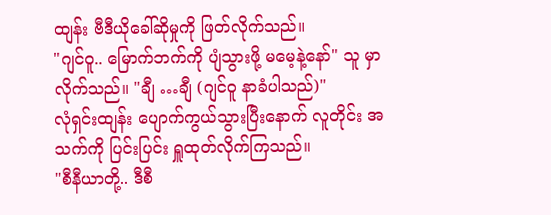ထျန်း ဗီဒီယိုခေါ်ဆိုမှုကို ဖြတ်လိုက်သည်။
"ဂျင်ဝူ.. မြောက်ဘက်ကို ပျံသွားဖို့ မမေ့နဲ့နော်" သူ မှာလိုက်သည်။ "ချီ …ချီ (ဂျင်ဝူ နာခံပါသည်)"
လုံရှင်းထျန်း ပျောက်ကွယ်သွားပြီးနောက် လူတိုင်း အသက်ကို ပြင်းပြင်း ရှူထုတ်လိုက်ကြသည်။
"စီနီယာတို့.. ဒီစီ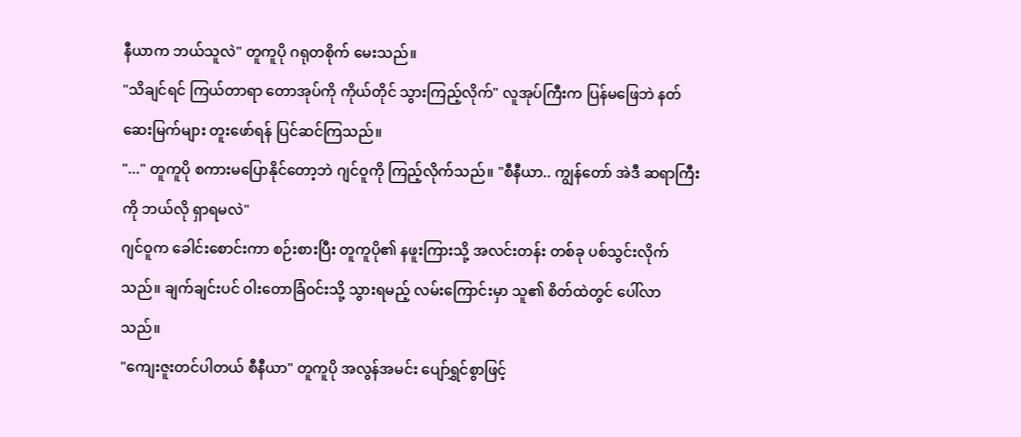နီယာက ဘယ်သူလဲ" တူကူပို ဂရုတစိုက် မေးသည်။
"သိချင်ရင် ကြယ်တာရာ တောအုပ်ကို ကိုယ်တိုင် သွားကြည့်လိုက်" လူအုပ်ကြီးက ပြန်မဖြေဘဲ နတ်ဆေးမြက်များ တူးဖော်ရန် ပြင်ဆင်ကြသည်။
"..." တူကူပို စကားမပြောနိုင်တော့ဘဲ ဂျင်ဝူကို ကြည့်လိုက်သည်။ "စီနီယာ.. ကျွန်တော် အဲဒီ ဆရာကြီးကို ဘယ်လို ရှာရမလဲ"
ဂျင်ဝူက ခေါင်းစောင်းကာ စဉ်းစားပြီး တူကူပို၏ နဖူးကြားသို့ အလင်းတန်း တစ်ခု ပစ်သွင်းလိုက်သည်။ ချက်ချင်းပင် ဝါးတောခြံဝင်းသို့ သွားရမည့် လမ်းကြောင်းမှာ သူ၏ စိတ်ထဲတွင် ပေါ်လာသည်။
"ကျေးဇူးတင်ပါတယ် စီနီယာ" တူကူပို အလွန်အမင်း ပျော်ရွှင်စွာဖြင့်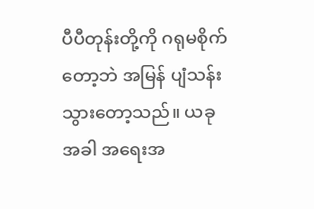ပီပီတုန်းတို့ကို ဂရုမစိုက်တော့ဘဲ အမြန် ပျံသန်းသွားတော့သည်။ ယခုအခါ အရေးအ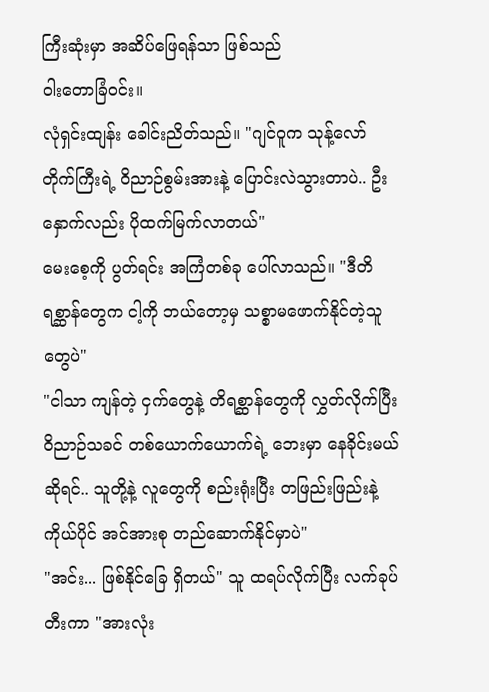ကြီးဆုံးမှာ အဆိပ်ဖြေရန်သာ ဖြစ်သည်
ဝါးတောခြံဝင်း။
လုံရှင်းထျန်း ခေါင်းညိတ်သည်။ "ဂျင်ဝူက သုန့်လော် တိုက်ကြီးရဲ့ ဝိညာဉ်စွမ်းအားနဲ့ ပြောင်းလဲသွားတာပဲ.. ဦးနှောက်လည်း ပိုထက်မြက်လာတယ်"
မေးစေ့ကို ပွတ်ရင်း အကြံတစ်ခု ပေါ်လာသည်။ "ဒီတိရစ္ဆာန်တွေက ငါ့ကို ဘယ်တော့မှ သစ္စာမဖောက်နိုင်တဲ့သူတွေပဲ"
"ငါသာ ကျန်တဲ့ ငှက်တွေနဲ့ တိရစ္ဆာန်တွေကို လွှတ်လိုက်ပြီး ဝိညာဉ်သခင် တစ်ယောက်ယောက်ရဲ့ ဘေးမှာ နေခိုင်းမယ်ဆိုရင်.. သူတို့နဲ့ လူတွေကို စည်းရုံးပြီး တဖြည်းဖြည်းနဲ့ ကိုယ်ပိုင် အင်အားစု တည်ဆောက်နိုင်မှာပဲ"
"အင်း... ဖြစ်နိုင်ခြေ ရှိတယ်" သူ ထရပ်လိုက်ပြီး လက်ခုပ်တီးကာ "အားလုံး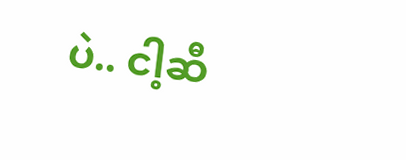ပဲ.. ငါ့ဆီ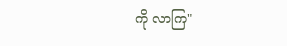ကို လာကြ"